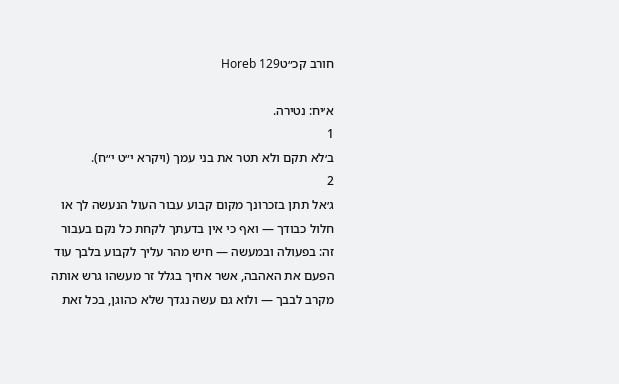חורב קכ״טHoreb 129

א׳יח: נטירה.
1
ב׳לא תקם ולא תטר את בני עמך (ויקרא י״ט י״ח).
2
ג׳אל תתן בזכרונך מקום קבוע עבור העול הנעשה לך או חלול כבודך — ואף כי אין בדעתך לקחת כל נקם בעבור זה: בפעולה ובמעשה — חיש מהר עליך לקבוע בלבך עוד הפעם את האהבה, אשר אחיך בגלל זר מעשהו גרש אותה מקרב לבבך — ולוא גם עשה נגדך שלא כהוגן, בכל זאת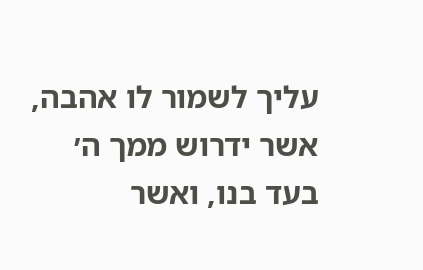עליך לשמור לו אהבה, אשר ידרוש ממך ה׳ בעד בנו, ואשר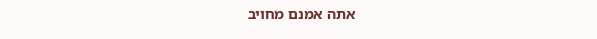אתה אמנם מחויב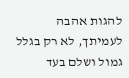להגות אהבה לעמיתך, לא רק בגלל גמול ושלם בעד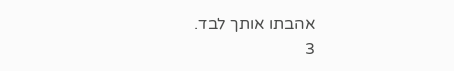אהבתו אותך לבד.
3